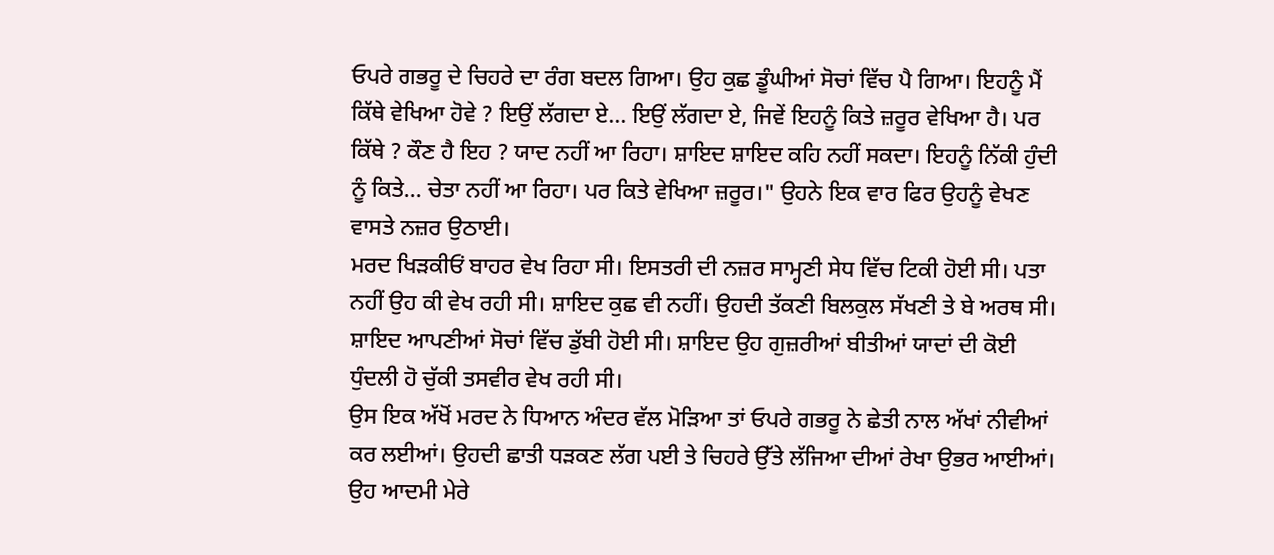ਓਪਰੇ ਗਭਰੂ ਦੇ ਚਿਹਰੇ ਦਾ ਰੰਗ ਬਦਲ ਗਿਆ। ਉਹ ਕੁਛ ਡੂੰਘੀਆਂ ਸੋਚਾਂ ਵਿੱਚ ਪੈ ਗਿਆ। ਇਹਨੂੰ ਮੈਂ ਕਿੱਥੇ ਵੇਖਿਆ ਹੋਵੇ ? ਇਉਂ ਲੱਗਦਾ ਏ... ਇਉਂ ਲੱਗਦਾ ਏ, ਜਿਵੇਂ ਇਹਨੂੰ ਕਿਤੇ ਜ਼ਰੂਰ ਵੇਖਿਆ ਹੈ। ਪਰ ਕਿੱਥੇ ? ਕੌਣ ਹੈ ਇਹ ? ਯਾਦ ਨਹੀਂ ਆ ਰਿਹਾ। ਸ਼ਾਇਦ ਸ਼ਾਇਦ ਕਹਿ ਨਹੀਂ ਸਕਦਾ। ਇਹਨੂੰ ਨਿੱਕੀ ਹੁੰਦੀ ਨੂੰ ਕਿਤੇ... ਚੇਤਾ ਨਹੀਂ ਆ ਰਿਹਾ। ਪਰ ਕਿਤੇ ਵੇਖਿਆ ਜ਼ਰੂਰ।" ਉਹਨੇ ਇਕ ਵਾਰ ਫਿਰ ਉਹਨੂੰ ਵੇਖਣ ਵਾਸਤੇ ਨਜ਼ਰ ਉਠਾਈ।
ਮਰਦ ਖਿੜਕੀਓਂ ਬਾਹਰ ਵੇਖ ਰਿਹਾ ਸੀ। ਇਸਤਰੀ ਦੀ ਨਜ਼ਰ ਸਾਮ੍ਹਣੀ ਸੇਧ ਵਿੱਚ ਟਿਕੀ ਹੋਈ ਸੀ। ਪਤਾ ਨਹੀਂ ਉਹ ਕੀ ਵੇਖ ਰਹੀ ਸੀ। ਸ਼ਾਇਦ ਕੁਛ ਵੀ ਨਹੀਂ। ਉਹਦੀ ਤੱਕਣੀ ਬਿਲਕੁਲ ਸੱਖਣੀ ਤੇ ਬੇ ਅਰਥ ਸੀ। ਸ਼ਾਇਦ ਆਪਣੀਆਂ ਸੋਚਾਂ ਵਿੱਚ ਡੁੱਬੀ ਹੋਈ ਸੀ। ਸ਼ਾਇਦ ਉਹ ਗੁਜ਼ਰੀਆਂ ਬੀਤੀਆਂ ਯਾਦਾਂ ਦੀ ਕੋਈ ਧੁੰਦਲੀ ਹੋ ਚੁੱਕੀ ਤਸਵੀਰ ਵੇਖ ਰਹੀ ਸੀ।
ਉਸ ਇਕ ਅੱਖੋਂ ਮਰਦ ਨੇ ਧਿਆਨ ਅੰਦਰ ਵੱਲ ਮੋੜਿਆ ਤਾਂ ਓਪਰੇ ਗਭਰੂ ਨੇ ਛੇਤੀ ਨਾਲ ਅੱਖਾਂ ਨੀਵੀਆਂ ਕਰ ਲਈਆਂ। ਉਹਦੀ ਛਾਤੀ ਧੜਕਣ ਲੱਗ ਪਈ ਤੇ ਚਿਹਰੇ ਉੱਤੇ ਲੱਜਿਆ ਦੀਆਂ ਰੇਖਾ ਉਭਰ ਆਈਆਂ। ਉਹ ਆਦਮੀ ਮੇਰੇ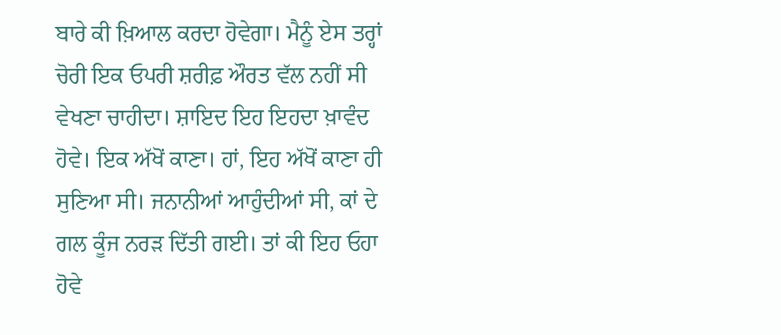ਬਾਰੇ ਕੀ ਖ਼ਿਆਲ ਕਰਦਾ ਹੋਵੇਗਾ। ਮੈਨੂੰ ਏਸ ਤਰ੍ਹਾਂ ਚੋਰੀ ਇਕ ਓਪਰੀ ਸ਼ਰੀਫ਼ ਔਰਤ ਵੱਲ ਨਹੀਂ ਸੀ ਵੇਖਣਾ ਚਾਹੀਦਾ। ਸ਼ਾਇਦ ਇਹ ਇਹਦਾ ਖ਼ਾਵੰਦ ਹੋਵੇ। ਇਕ ਅੱਖੋਂ ਕਾਣਾ। ਹਾਂ, ਇਹ ਅੱਖੋਂ ਕਾਣਾ ਹੀ ਸੁਣਿਆ ਸੀ। ਜਨਾਨੀਆਂ ਆਹੁੰਦੀਆਂ ਸੀ, ਕਾਂ ਦੇ ਗਲ ਕੂੰਜ ਨਰੜ ਦਿੱਤੀ ਗਈ। ਤਾਂ ਕੀ ਇਹ ਓਹਾ ਹੋਵੇ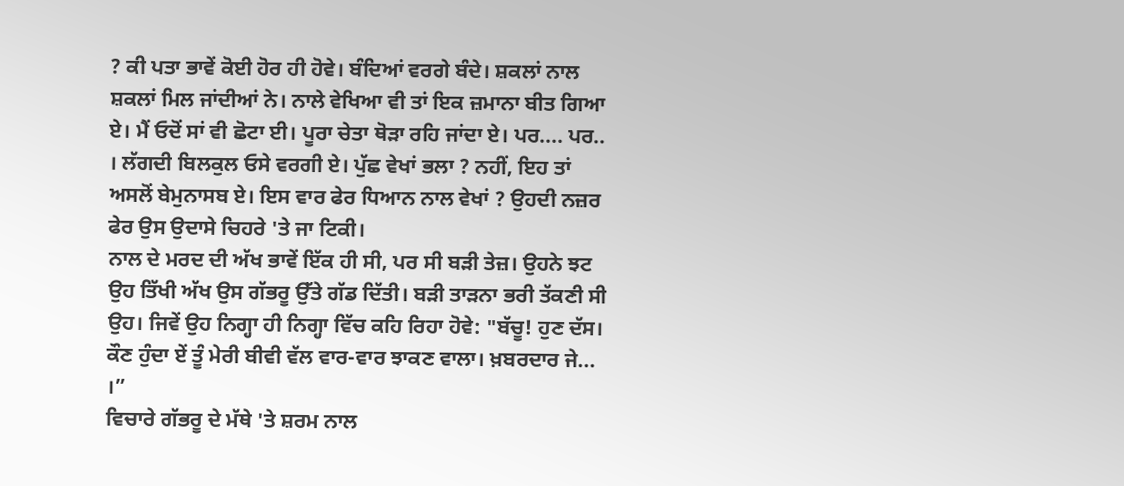? ਕੀ ਪਤਾ ਭਾਵੇਂ ਕੋਈ ਹੋਰ ਹੀ ਹੋਵੇ। ਬੰਦਿਆਂ ਵਰਗੇ ਬੰਦੇ। ਸ਼ਕਲਾਂ ਨਾਲ ਸ਼ਕਲਾਂ ਮਿਲ ਜਾਂਦੀਆਂ ਨੇ। ਨਾਲੇ ਵੇਖਿਆ ਵੀ ਤਾਂ ਇਕ ਜ਼ਮਾਨਾ ਬੀਤ ਗਿਆ ਏ। ਮੈਂ ਓਦੋਂ ਸਾਂ ਵੀ ਛੋਟਾ ਈ। ਪੂਰਾ ਚੇਤਾ ਥੋੜਾ ਰਹਿ ਜਾਂਦਾ ਏ। ਪਰ.... ਪਰ.. । ਲੱਗਦੀ ਬਿਲਕੁਲ ਓਸੇ ਵਰਗੀ ਏ। ਪੁੱਛ ਵੇਖਾਂ ਭਲਾ ? ਨਹੀਂ, ਇਹ ਤਾਂ ਅਸਲੋਂ ਬੇਮੁਨਾਸਬ ਏ। ਇਸ ਵਾਰ ਫੇਰ ਧਿਆਨ ਨਾਲ ਵੇਖਾਂ ? ਉਹਦੀ ਨਜ਼ਰ ਫੇਰ ਉਸ ਉਦਾਸੇ ਚਿਹਰੇ 'ਤੇ ਜਾ ਟਿਕੀ।
ਨਾਲ ਦੇ ਮਰਦ ਦੀ ਅੱਖ ਭਾਵੇਂ ਇੱਕ ਹੀ ਸੀ, ਪਰ ਸੀ ਬੜੀ ਤੇਜ਼। ਉਹਨੇ ਝਟ ਉਹ ਤਿੱਖੀ ਅੱਖ ਉਸ ਗੱਭਰੂ ਉੱਤੇ ਗੱਡ ਦਿੱਤੀ। ਬੜੀ ਤਾੜਨਾ ਭਰੀ ਤੱਕਣੀ ਸੀ ਉਹ। ਜਿਵੇਂ ਉਹ ਨਿਗ੍ਹਾ ਹੀ ਨਿਗ੍ਹਾ ਵਿੱਚ ਕਹਿ ਰਿਹਾ ਹੋਵੇ: "ਬੱਚੂ! ਹੁਣ ਦੱਸ। ਕੌਣ ਹੁੰਦਾ ਏਂ ਤੂੰ ਮੇਰੀ ਬੀਵੀ ਵੱਲ ਵਾਰ-ਵਾਰ ਝਾਕਣ ਵਾਲਾ। ਖ਼ਬਰਦਾਰ ਜੇ... ।”
ਵਿਚਾਰੇ ਗੱਭਰੂ ਦੇ ਮੱਥੇ 'ਤੇ ਸ਼ਰਮ ਨਾਲ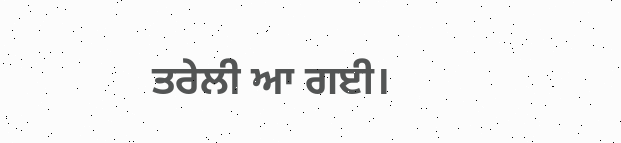ਤਰੇਲੀ ਆ ਗਈ।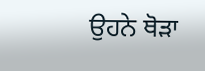ਉਹਨੇ ਥੋੜਾ